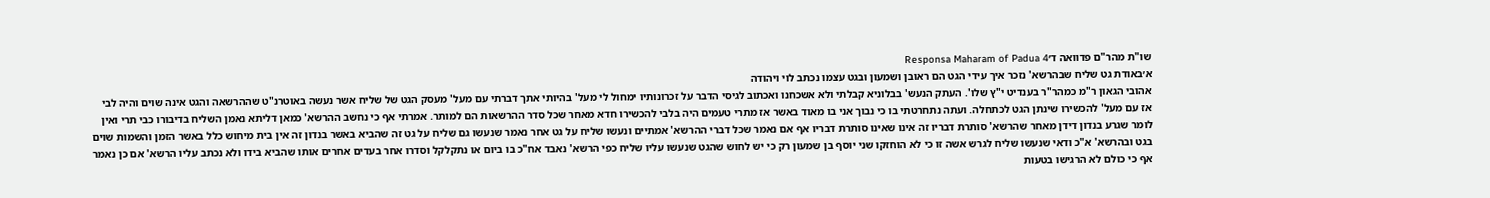שו"ת מהר"ם פדוואה ד׳Responsa Maharam of Padua 4
א׳באודת גט שליח שבהרשא' נזכר איך עידי הגט הם ראובן ושמעון ובגט עצמו נכתב לוי ויהודה
אהובי הגאון ר"מ כמהר"ר בענדיט י"ץ שלו'. העתק הנעש' בבלוניא קבלתי ולא אשכחנו ואכתוב לגיסי הדבר על זכרונותיו ימחול לי מעל' בהיותי אתך דברתי עם מעל' מעסק הגט של שליח אשר נעשה באוטרנ"ט שההרשאה והגט אינה שוים והיה לבי אז עם מעל' להכשירו שינתן הגט לכתחלה. ועתה נתחרטתי בו כי נבוך אני בו מאוד באשר אז מתרי טעמים היה בלבי להכשירו חדא מאחר שכל סדר ההרשאות הם למותר. אמרתי אף כי נחשב ההרשא' כמאן דליתא נאמן השליח בדיבורו כבי תרי ואין לומר שגרע בנדון דידן מאחר שהרשא' סותרת דבריו זה אינו שאינו סותרת דבריו אף אם נאמר שכל דברי ההרשא' אמתיים ונעשו שליח על גט אחר נאמר שנעשו גם שליח על גט זה שהביא באשר בנדון זה אין בית מיחוש כלל באשר הזמן והשמות שוים בגט ובהרשא' א"כ ודאי שנעשו שליח לגרש אשה זו כי לא הוחזקו שני יוסף בן שמעון רק כי יש לחוש שהגט שנעשו עליו שליח כפי הרשא' נאבד אח"כ בו ביום או נתקלקל וסדרו אחר בעדים אחרים אותו שהביא בידו ולא נכתב עליו הרשא' אם כן נאמר אף כי כולם לא הרגישו בטעות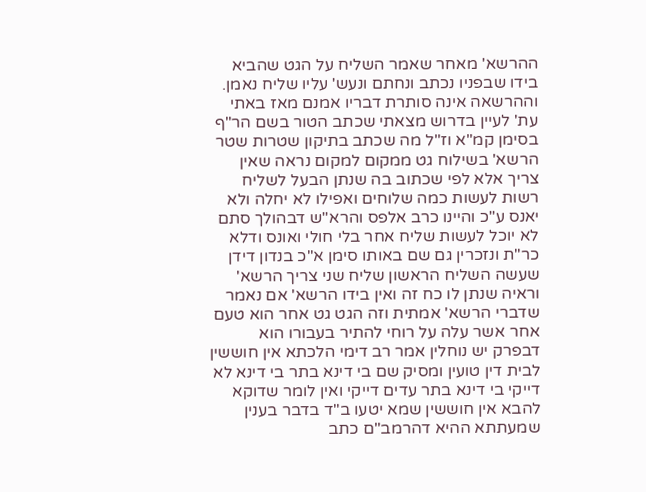ההרשא' מאחר שאמר השליח על הגט שהביא בידו שבפניו נכתב ונחתם ונעש' עליו שליח נאמן. וההרשאה אינה סותרת דבריו אמנם מאז באתי עת' לעיין בדרוש מצאתי שכתב הטור בשם הר"ף בסימן קמ"א וז"ל מה שכתב בתיקון שטרות שטר הרשא' בשילוח גט ממקום למקום נראה שאין צריך אלא לפי שכתוב בה שנתן הבעל לשליח רשות לעשות כמה שלוחים ואפילו לא יחלה ולא יאנס ע"כ והיינו כרב אלפס והרא"ש דבהולך סתם לא יוכל לעשות שליח אחר בלי חולי ואונס ודלא כר"ת ונזכרין גם שם באותו סימן א"כ בנדון דידן שעשה השליח הראשון שליח שני צריך הרשא' וראיה שנתן לו כח זה ואין בידו הרשא' אם נאמר שדברי הרשא' אמתית וזה הגט גט אחר הוא טעם אחר אשר עלה על רוחי להתיר בעבורו הוא דבפרק יש נוחלין אמר רב דימי הלכתא אין חוששין לבית דין טועין ומסיק שם בי דינא בתר בי דינא לא דייקי בי דינא בתר עדים דייקי ואין לומר שדוקא להבא אין חוששין שמא יטעו ב"ד בדבר בענין שמעתתא ההיא דהרמב"ם כתב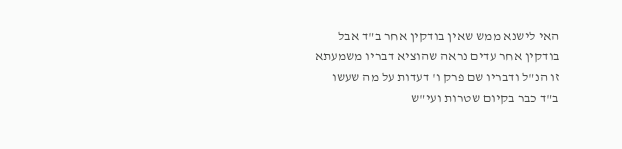האי לישנא ממש שאין בודקין אחר ב"ד אבל בודקין אחר עדים נראה שהוציא דבריו משמעתא זו הנ"ל ודבריו שם פרק ו' דעדות על מה שעשו ב"ד כבר בקיום שטרות ועי"ש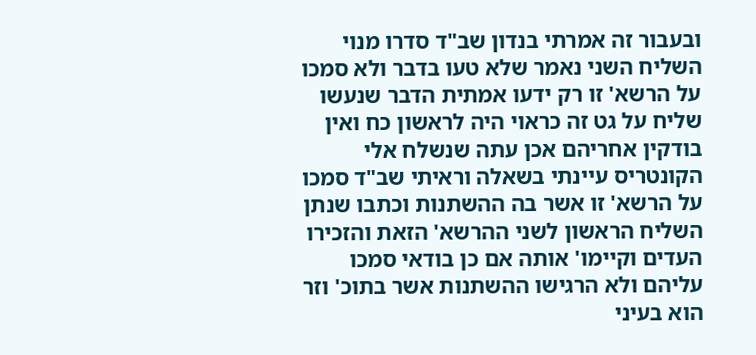ובעבור זה אמרתי בנדון שב"ד סדרו מנוי השליח השני נאמר שלא טעו בדבר ולא סמכו על הרשא' זו רק ידעו אמתית הדבר שנעשו שליח על גט זה כראוי היה לראשון כח ואין בודקין אחריהם אכן עתה שנשלח אלי הקונטריס עיינתי בשאלה וראיתי שב"ד סמכו על הרשא' זו אשר בה ההשתנות וכתבו שנתן השליח הראשון לשני ההרשא' הזאת והזכירו העדים וקיימו' אותה אם כן בודאי סמכו עליהם ולא הרגישו ההשתנות אשר בתוכ' וזר הוא בעיני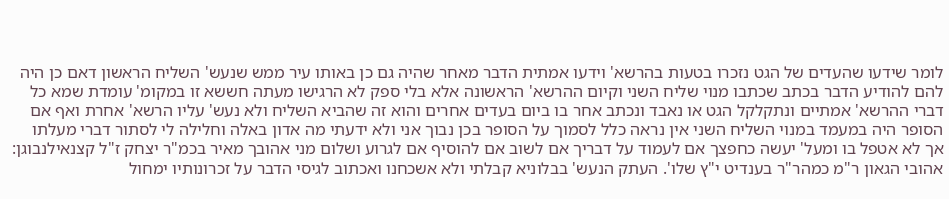לומר שידעו שהעדים של הגט נזכרו בטעות בהרשא' וידעו אמתית הדבר מאחר שהיה גם כן באותו עיר ממש שנעש' השליח הראשון דאם כן היה להם להודיע הדבר בכתב שכתבו מנוי שליח השני וקיום ההרשא' הראשונה אלא בלי ספק לא הרגישו מעתה חששא זו במקומ' עומדת שמא כל דברי ההרשא' אמתיים ונתקלקל הגט או נאבד ונכתב אחר בו ביום בעדים אחרים והוא זה שהביא השליח ולא נעש' עליו הרשא' אחרת ואף אם הסופר היה במעמד במנוי השליח השני אין נראה כלל לסמוך על הסופר בכן נבוך אני ולא ידעתי מה אדון באלה וחלילה לי לסתור דברי מעלתו אך לא אטפל בו ומעל' יעשה כחפצך אם לעמוד על דבריך אם לשוב אם להוסיף אם לגרוע ושלום מני אהובך מאיר בכמ"ר יצחק ז"ל קצנאילנבוגן:
אהובי הגאון ר"מ כמהר"ר בענדיט י"ץ שלו'. העתק הנעש' בבלוניא קבלתי ולא אשכחנו ואכתוב לגיסי הדבר על זכרונותיו ימחול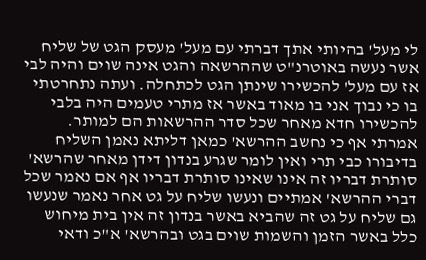לי מעל' בהיותי אתך דברתי עם מעל' מעסק הגט של שליח אשר נעשה באוטרנ"ט שההרשאה והגט אינה שוים והיה לבי אז עם מעל' להכשירו שינתן הגט לכתחלה. ועתה נתחרטתי בו כי נבוך אני בו מאוד באשר אז מתרי טעמים היה בלבי להכשירו חדא מאחר שכל סדר ההרשאות הם למותר. אמרתי אף כי נחשב ההרשא' כמאן דליתא נאמן השליח בדיבורו כבי תרי ואין לומר שגרע בנדון דידן מאחר שהרשא' סותרת דבריו זה אינו שאינו סותרת דבריו אף אם נאמר שכל דברי ההרשא' אמתיים ונעשו שליח על גט אחר נאמר שנעשו גם שליח על גט זה שהביא באשר בנדון זה אין בית מיחוש כלל באשר הזמן והשמות שוים בגט ובהרשא' א"כ ודאי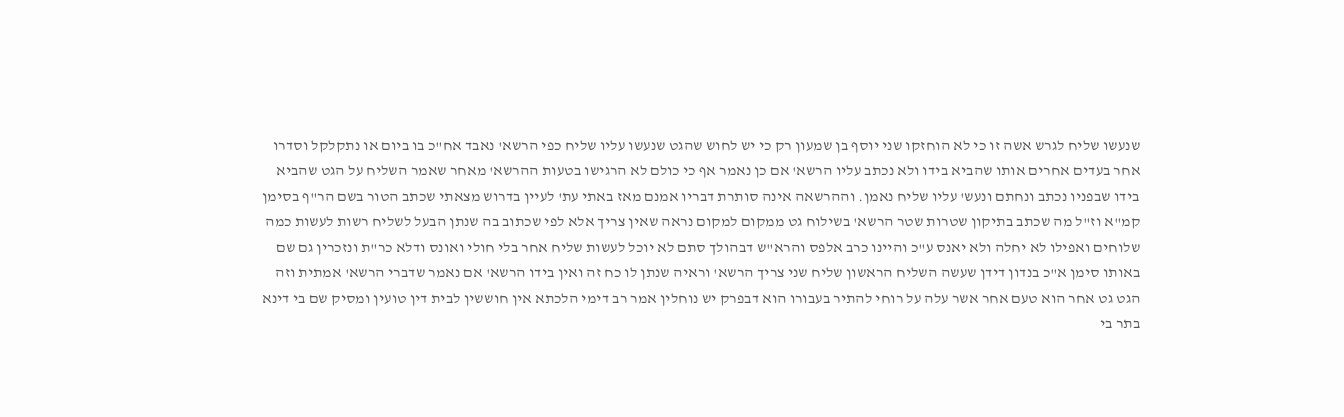שנעשו שליח לגרש אשה זו כי לא הוחזקו שני יוסף בן שמעון רק כי יש לחוש שהגט שנעשו עליו שליח כפי הרשא' נאבד אח"כ בו ביום או נתקלקל וסדרו אחר בעדים אחרים אותו שהביא בידו ולא נכתב עליו הרשא' אם כן נאמר אף כי כולם לא הרגישו בטעות ההרשא' מאחר שאמר השליח על הגט שהביא בידו שבפניו נכתב ונחתם ונעש' עליו שליח נאמן. וההרשאה אינה סותרת דבריו אמנם מאז באתי עת' לעיין בדרוש מצאתי שכתב הטור בשם הר"ף בסימן קמ"א וז"ל מה שכתב בתיקון שטרות שטר הרשא' בשילוח גט ממקום למקום נראה שאין צריך אלא לפי שכתוב בה שנתן הבעל לשליח רשות לעשות כמה שלוחים ואפילו לא יחלה ולא יאנס ע"כ והיינו כרב אלפס והרא"ש דבהולך סתם לא יוכל לעשות שליח אחר בלי חולי ואונס ודלא כר"ת ונזכרין גם שם באותו סימן א"כ בנדון דידן שעשה השליח הראשון שליח שני צריך הרשא' וראיה שנתן לו כח זה ואין בידו הרשא' אם נאמר שדברי הרשא' אמתית וזה הגט גט אחר הוא טעם אחר אשר עלה על רוחי להתיר בעבורו הוא דבפרק יש נוחלין אמר רב דימי הלכתא אין חוששין לבית דין טועין ומסיק שם בי דינא בתר בי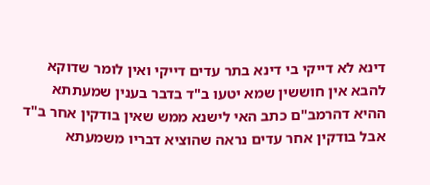דינא לא דייקי בי דינא בתר עדים דייקי ואין לומר שדוקא להבא אין חוששין שמא יטעו ב"ד בדבר בענין שמעתתא ההיא דהרמב"ם כתב האי לישנא ממש שאין בודקין אחר ב"ד אבל בודקין אחר עדים נראה שהוציא דבריו משמעתא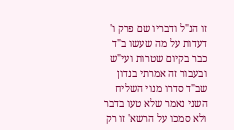זו הנ"ל ודבריו שם פרק ו' דעדות על מה שעשו ב"ד כבר בקיום שטרות ועי"ש ובעבור זה אמרתי בנדון שב"ד סדרו מנוי השליח השני נאמר שלא טעו בדבר ולא סמכו על הרשא' זו רק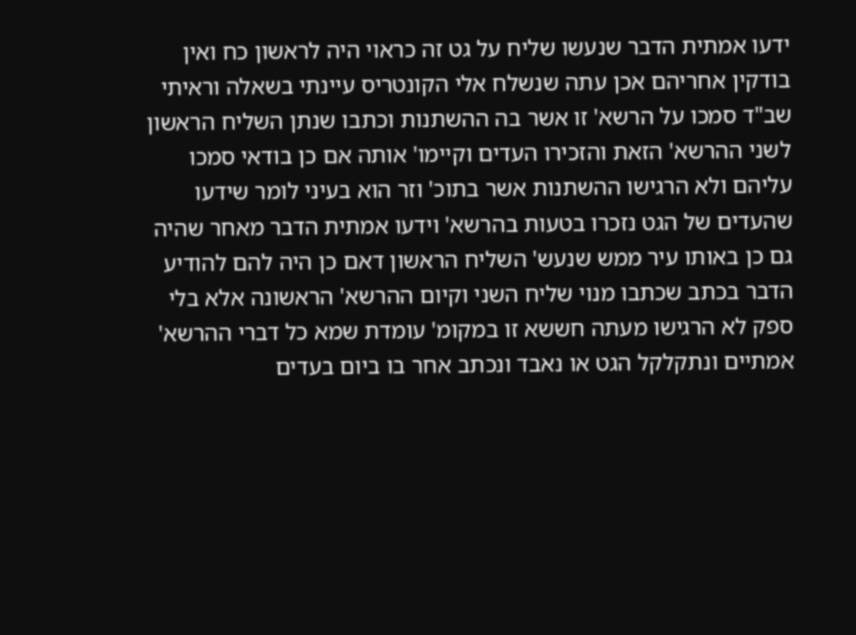ידעו אמתית הדבר שנעשו שליח על גט זה כראוי היה לראשון כח ואין בודקין אחריהם אכן עתה שנשלח אלי הקונטריס עיינתי בשאלה וראיתי שב"ד סמכו על הרשא' זו אשר בה ההשתנות וכתבו שנתן השליח הראשון לשני ההרשא' הזאת והזכירו העדים וקיימו' אותה אם כן בודאי סמכו עליהם ולא הרגישו ההשתנות אשר בתוכ' וזר הוא בעיני לומר שידעו שהעדים של הגט נזכרו בטעות בהרשא' וידעו אמתית הדבר מאחר שהיה גם כן באותו עיר ממש שנעש' השליח הראשון דאם כן היה להם להודיע הדבר בכתב שכתבו מנוי שליח השני וקיום ההרשא' הראשונה אלא בלי ספק לא הרגישו מעתה חששא זו במקומ' עומדת שמא כל דברי ההרשא' אמתיים ונתקלקל הגט או נאבד ונכתב אחר בו ביום בעדים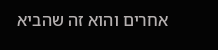אחרים והוא זה שהביא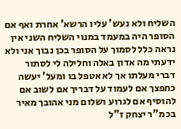השליח ולא נעש' עליו הרשא' אחרת ואף אם הסופר היה במעמד במנוי השליח השני אין נראה כלל לסמוך על הסופר בכן נבוך אני ולא ידעתי מה אדון באלה וחלילה לי לסתור דברי מעלתו אך לא אטפל בו ומעל' יעשה כחפצך אם לעמוד על דבריך אם לשוב אם להוסיף אם לגרוע ושלום מני אהובך מאיר בכמ"ר יצחק ז"ל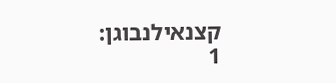קצנאילנבוגן:
1